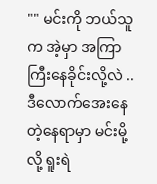"" မင်းကို ဘယ်သူက အဲ့မှာ အကြာကြီးနေခိုင်းလို့လဲ ..ဒီလောက်အေးနေတဲ့နေရာမှာ မင်းမို့လို့ ရူးရဲ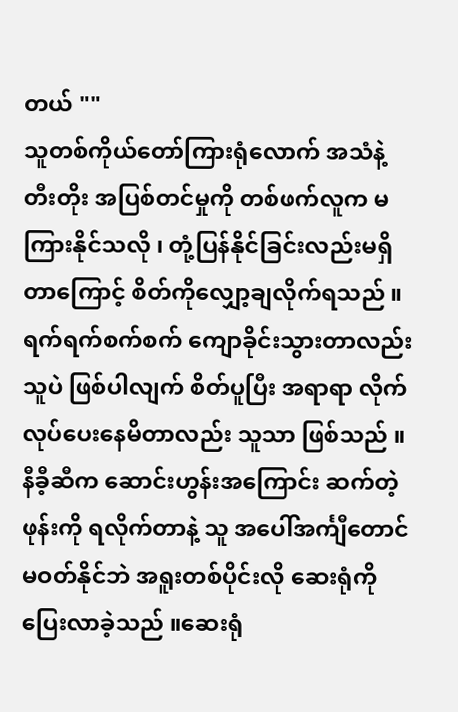တယ် ""
သူတစ်ကိုယ်တော်ကြားရုံလောက် အသံနဲ့ တီးတိုး အပြစ်တင်မှုကို တစ်ဖက်လူက မကြားနိုင်သလို ၊ တုံ့ပြန်နိုင်ခြင်းလည်းမရှိတာကြောင့် စိတ်ကိုလျှော့ချလိုက်ရသည် ။
ရက်ရက်စက်စက် ကျောခိုင်းသွားတာလည်းသူပဲ ဖြစ်ပါလျက် စိတ်ပူပြီး အရာရာ လိုက်လုပ်ပေးနေမိတာလည်း သူသာ ဖြစ်သည် ။ နီခီ့ဆီက ဆောင်းဟွန်းအကြောင်း ဆက်တဲ့ ဖုန်းကို ရလိုက်တာနဲ့ သူ အပေါ်အင်္ကျီတောင် မဝတ်နိုင်ဘဲ အရူးတစ်ပိုင်းလို ဆေးရုံကိုပြေးလာခဲ့သည် ။ဆေးရုံ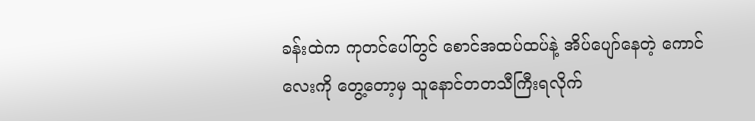ခန်းထဲက ကုတင်ပေါ်တွင် စောင်အထပ်ထပ်နဲ့ အိပ်ပျော်နေတဲ့ ကောင်လေးကို တွေ့တော့မှ သူနောင်တတသီကြီးရလိုက်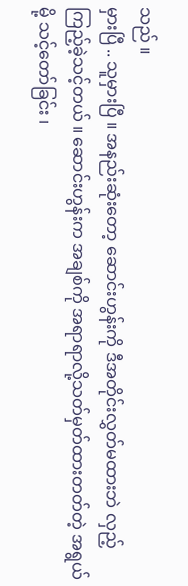သည် ။
မှားပြီ .. သူမှားပြီ ။ အနည်းဆုံးတော့ ဆောင်းဟွန်းကို ဒီအတိုင်းလွှတ်မထားဘဲ လှည့်ကြည့်ခဲ့သင့်တယ် ။ ဆောင်းဟွန်းက အချစ်ကို အရာရာလို့သတ်မှတ်ထားတတ်တဲ့ အရွယ်မို့ သင့်တော်ခြင်း ၊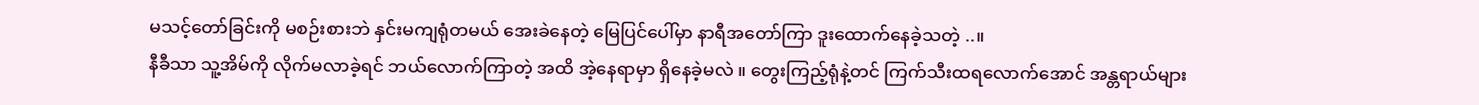မသင့်တော်ခြင်းကို မစဉ်းစားဘဲ နှင်းမကျရုံတမယ် အေးခဲနေတဲ့ မြေပြင်ပေါ်မှာ နာရီအတော်ကြာ ဒူးထောက်နေခဲ့သတဲ့ ..။
နီခီသာ သူ့အိမ်ကို လိုက်မလာခဲ့ရင် ဘယ်လောက်ကြာတဲ့ အထိ အဲ့နေရာမှာ ရှိနေခဲ့မလဲ ။ တွေးကြည့်ရုံနဲ့တင် ကြက်သီးထရလောက်အောင် အန္တရာယ်များ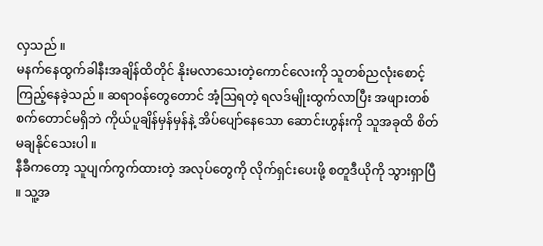လှသည် ။
မနက်နေထွက်ခါနီးအချိန်ထိတိုင် နိုးမလာသေးတဲ့ကောင်လေးကို သူတစ်ညလုံးစောင့်ကြည့်နေခဲ့သည် ။ ဆရာဝန်တွေတောင် အံ့ဩရတဲ့ ရလဒ်မျိုးထွက်လာပြီး အဖျားတစ်စက်တောင်မရှိဘဲ ကိုယ်ပူချိန်မှန်မှန်နဲ့ အိပ်ပျော်နေသော ဆောင်းဟွန်းကို သူအခုထိ စိတ်မချနိုင်သေးပါ ။
နီခီကတော့ သူပျက်ကွက်ထားတဲ့ အလုပ်တွေကို လိုက်ရှင်းပေးဖို့ စတူဒီယိုကို သွားရှာပြီ ။ သူ့အ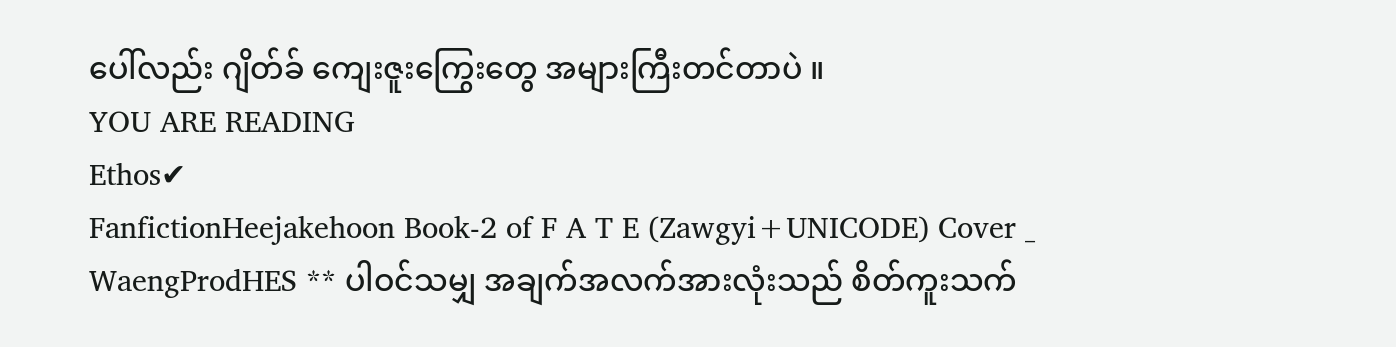ပေါ်လည်း ဂျိတ်ခ် ကျေးဇူးကြွေးတွေ အများကြီးတင်တာပဲ ။
YOU ARE READING
Ethos✔
FanfictionHeejakehoon Book-2 of F A T E (Zawgyi+UNICODE) Cover _ WaengProdHES ** ပါဝင်သမျှ အချက်အလက်အားလုံးသည် စိတ်ကူးသက်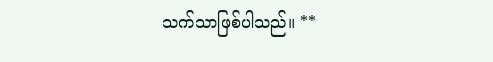သက်သာဖြစ်ပါသည်။ **